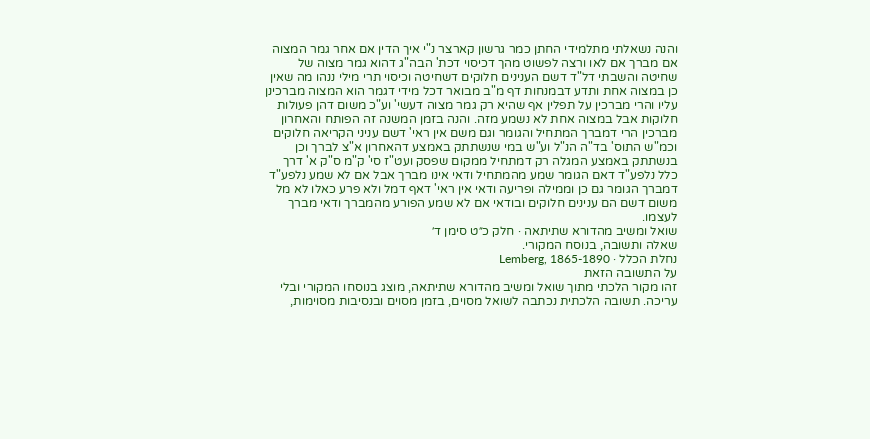והנה נשאלתי מתלמידי החתן כמר גרשון קארצר נ"י איך הדין אם אחר גמר המצוה אם מברך אם לאו ורצה לפשוט מהך דכיסוי דכת' הבה"ג דהוא גמר מצוה של שחיטה והשבתי דל"ד דשם הענינים חלוקים דשחיטה וכיסוי תרי מילי ננהו מה שאין כן במצוה אחת ותדע דבמנחות דף מ"ב מבואר דכל מידי דגמר הוא המצוה מברכינן עליו והרי מברכין על תפלין אף שהיא רק גמר מצוה דעשי' וע"כ משום דהן פעולות חלוקות אבל במצוה אחת לא נשמע מזה. והנה בזמן המשנה זה הפותח והאחרון מברכין הרי דמברך המתחיל והגומר וגם משם אין ראי' דשם עניני הקריאה חלוקים וכמ"ש התוס' בד"ה הנ"ל וע"ש במי שנשתתק באמצע דהאחרון א"צ לברך וכן בנשתתק באמצע המגלה רק דמתחיל ממקום שפסק ועט"ז סי' ק"מ ס"ק א' דרך כלל נלפע"ד דאם הגומר שמע מהמתחיל ודאי אינו מברך אבל אם לא שמע נלפע"ד דמברך הגומר גם כן וממילה ופריעה ודאי אין ראי' דאף דמל ולא פרע כאלו לא מל משום דשם הם ענינים חלוקים ובודאי אם לא שמע הפורע מהמברך ודאי מברך לעצמו.
שואל ומשיב מהדורא שתיתאה · חלק כ״ט סימן ד׳
שאלה ותשובה, בנוסח המקורי.
נחלת הכלל · Lemberg, 1865-1890
על התשובה הזאת
זהו מקור הלכתי מתוך שואל ומשיב מהדורא שתיתאה, מוצג בנוסחו המקורי ובלי עריכה. תשובה הלכתית נכתבה לשואל מסוים, בזמן מסוים ובנסיבות מסוימות,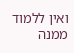ואין ללמוד ממנה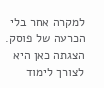למקרה אחר בלי הכרעה של פוסק. הצגתה כאן היא לצורך לימוד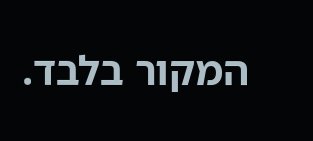המקור בלבד.